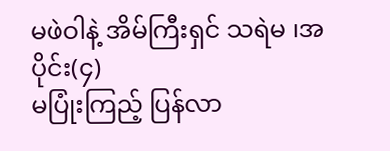မဖဲဝါနဲ့ အိမ်ကြီးရှင် သရဲမ ၊အပိုင်း(၄)
မပြုံးကြည့် ပြန်လာ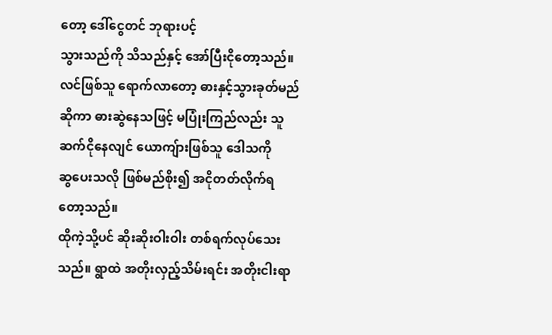တော့ ဒေါ်ငွေတင် ဘုရားပင့်
သွားသည်ကို သိသည်နှင့် အော်ပြီးငိုတော့သည်။
လင်ဖြစ်သူ ရောက်လာတော့ ဓားနှင့်သွားခုတ်မည်
ဆိုကာ ဓားဆွဲနေသဖြင့် မပြုံးကြည်လည်း သူ
ဆက်ငိုနေလျင် ယောကျ်ားဖြစ်သူ ဒေါသကို
ဆွပေးသလို ဖြစ်မည်စိုး၍ အငိုတတ်လိုက်ရ
တော့သည်။
ထိုကဲ့သို့ပင် ဆိုးဆိုးဝါးဝါး တစ်ရက်လုပ်သေး
သည်။ ရွာထဲ အတိုးလှည့်သိမ်းရင်း အတိုးငါးရာ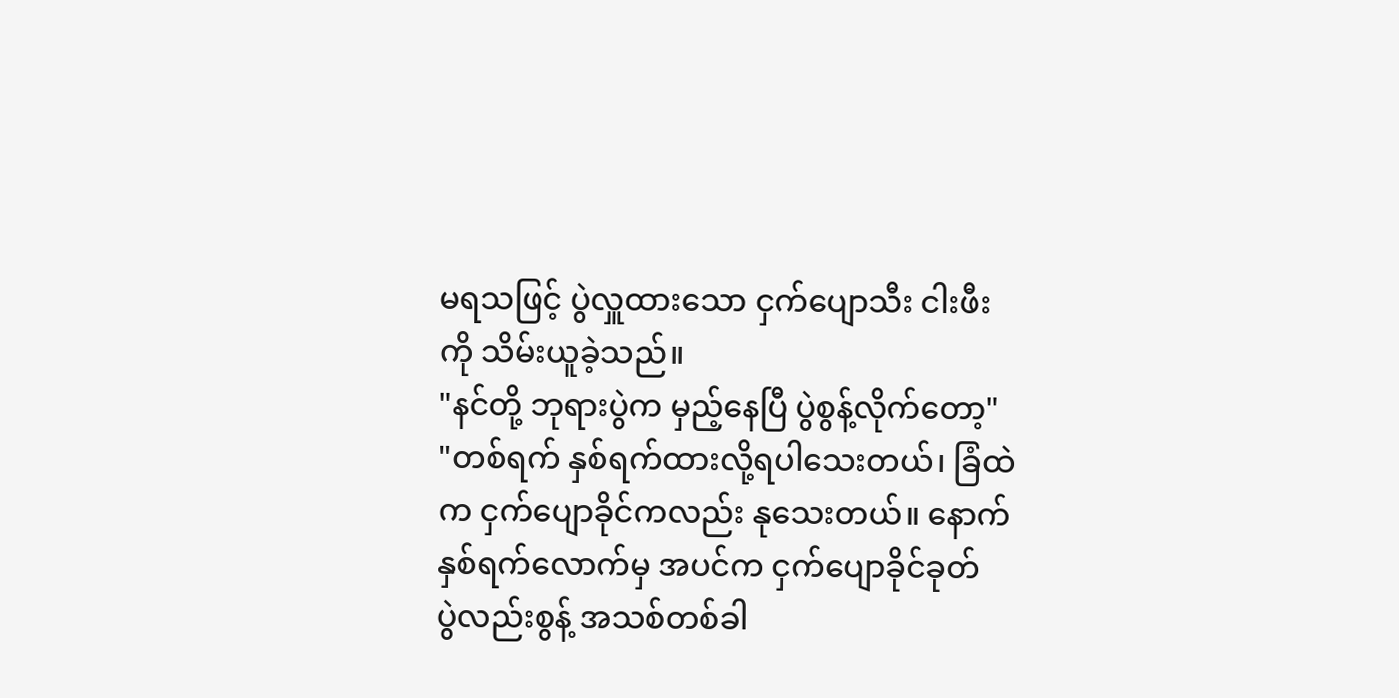မရသဖြင့် ပွဲလှူထားသော ငှက်ပျောသီး ငါးဖီး
ကို သိမ်းယူခဲ့သည်။
"နင်တို့ ဘုရားပွဲက မှည့်နေပြီ ပွဲစွန့်လိုက်တော့"
"တစ်ရက် နှစ်ရက်ထားလို့ရပါသေးတယ်၊ ခြံထဲ
က ငှက်ပျောခိုင်ကလည်း နုသေးတယ်။ နောက်
နှစ်ရက်လောက်မှ အပင်က ငှက်ပျောခိုင်ခုတ်
ပွဲလည်းစွန့် အသစ်တစ်ခါ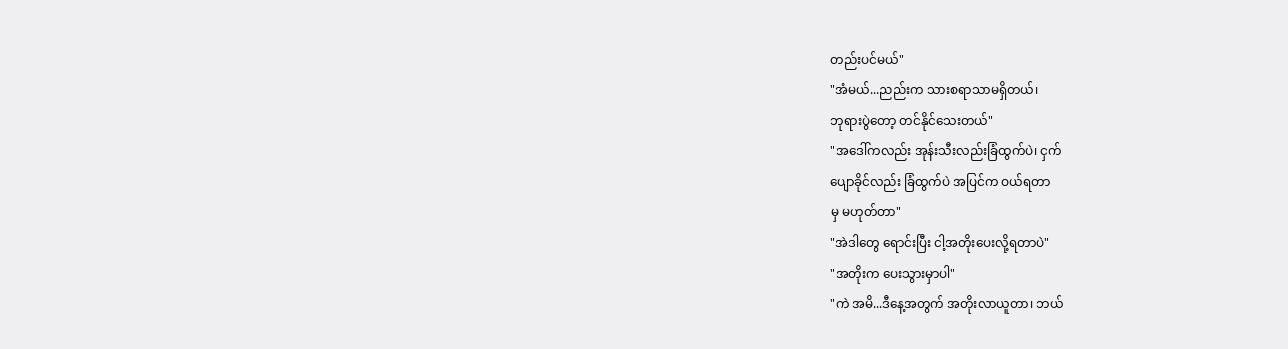တည်းပင်မယ်"
"အံမယ်...ညည်းက သားစရာသာမရှိတယ်၊
ဘုရားပွဲတော့ တင်နိုင်သေးတယ်"
"အဒေါ်ကလည်း အုန်းသီးလည်းခြံထွက်ပဲ၊ ငှက်
ပျောခိုင်လည်း ခြံထွက်ပဲ အပြင်က ဝယ်ရတာ
မှ မဟုတ်တာ"
"အဲဒါတွေ ရောင်းပြီး ငါ့အတိုးပေးလို့ရတာပဲ"
"အတိုးက ပေးသွားမှာပါ"
"ကဲ အမိ...ဒီနေ့အတွက် အတိုးလာယူတာ၊ ဘယ်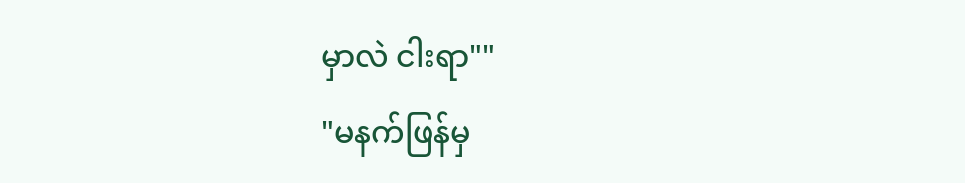မှာလဲ ငါးရာ""
"မနက်ဖြန်မှ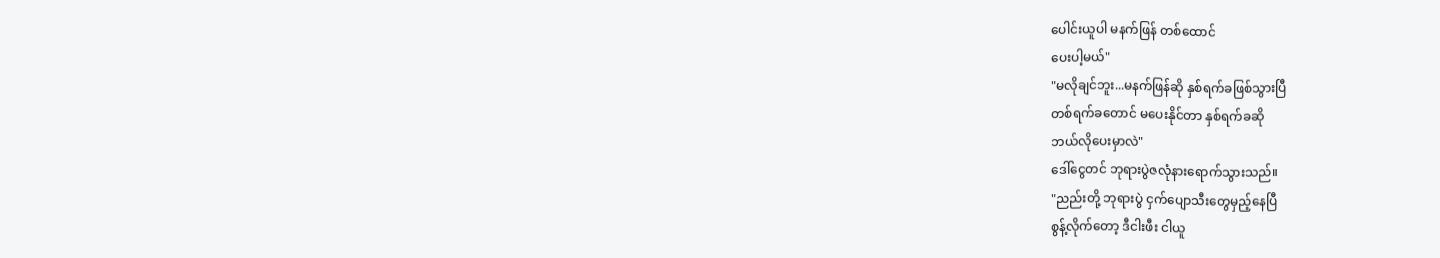ပေါင်းယူပါ မနက်ဖြန် တစ်ထောင်
ပေးပါ့မယ်"
"မလိုချင်ဘူး...မနက်ဖြန်ဆို နှစ်ရက်ခဖြစ်သွားပြီ
တစ်ရက်ခတောင် မပေးနိုင်တာ နှစ်ရက်ခဆို
ဘယ်လိုပေးမှာလဲ"
ဒေါ်ငွေတင် ဘုရားပွဲဇလုံနားရောက်သွားသည်။
"ညည်းတို့ ဘုရားပွဲ ငှက်ပျောသီးတွေမှည့်နေပြီ
စွန့်လိုက်တော့ ဒီငါးဖီး ငါယူ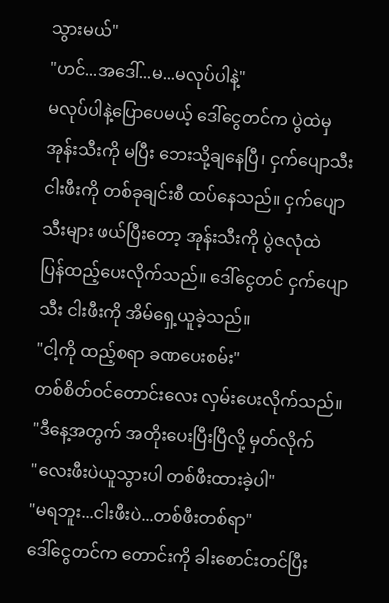သွားမယ်"
"ဟင်...အဒေါ်...မ...မလုပ်ပါနဲ့"
မလုပ်ပါနဲ့ပြောပေမယ့် ဒေါ်ငွေတင်က ပွဲထဲမှ
အုန်းသီးကို မပြီး ဘေးသို့ချနေပြီ၊ ငှက်ပျောသီး
ငါးဖီးကို တစ်ခုချင်းစီ ထပ်နေသည်။ ငှက်ပျော
သီးများ ဖယ်ပြီးတော့ အုန်းသီးကို ပွဲဇလုံထဲ
ပြန်ထည့်ပေးလိုက်သည်။ ဒေါ်ငွေတင် ငှက်ပျော
သီး ငါးဖီးကို အိမ်ရှေ့ယူခဲ့သည်။
"ငါ့ကို ထည့်စရာ ခဏပေးစမ်း"
တစ်စိတ်ဝင်တောင်းလေး လှမ်းပေးလိုက်သည်။
"ဒီနေ့အတွက် အတိုးပေးပြီးပြီလို့ မှတ်လိုက်
"လေးဖီးပဲယူသွားပါ တစ်ဖီးထားခဲ့ပါ"
"မရဘူး...ငါးဖီးပဲ...တစ်ဖီးတစ်ရာ"
ဒေါ်ငွေတင်က တောင်းကို ခါးစောင်းတင်ပြီး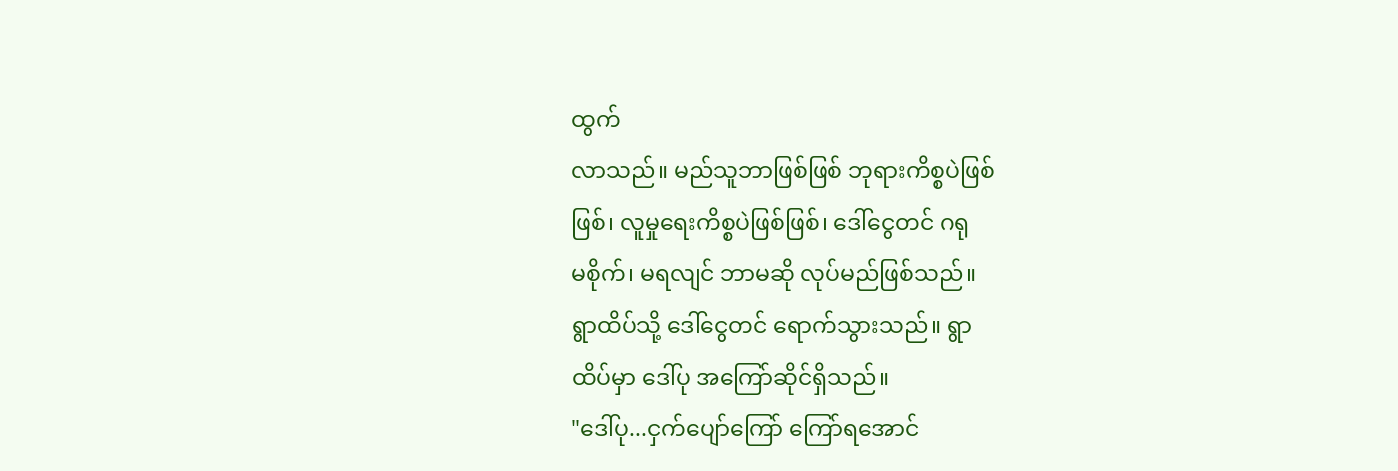ထွက်
လာသည်။ မည်သူဘာဖြစ်ဖြစ် ဘုရားကိစ္စပဲဖြစ်
ဖြစ်၊ လူမှုရေးကိစ္စပဲဖြစ်ဖြစ်၊ ဒေါ်ငွေတင် ဂရု
မစိုက်၊ မရလျင် ဘာမဆို လုပ်မည်ဖြစ်သည်။
ရွာထိပ်သို့ ဒေါ်ငွေတင် ရောက်သွားသည်။ ရွာ
ထိပ်မှာ ဒေါ်ပု အကြော်ဆိုင်ရှိသည်။
"ဒေါ်ပု...ငှက်ပျော်ကြော် ကြော်ရအောင်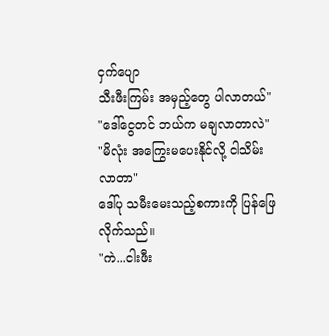ငှက်ပျော
သီးဖီးကြမ်း အမှည့်တွေ ပါလာတယ်"
"ဒေါ်ငွေတင် ဘယ်က မချလာတာလဲ"
"မိလုံး အကြွေးမပေးနိုင်လို့ ငါသိမ်းလာတာ"
ဒေါ်ပု သမီးမေးသည့်စကားကို ပြန်ဖြေလိုက်သည်။
"ကဲ...ငါးဖီး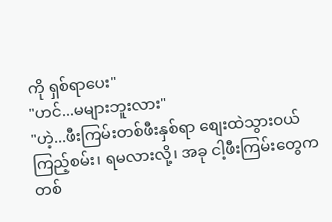ကို ရှစ်ရာပေး"
"ဟင်...မများဘူးလား"
"ဟဲ့...ဖီးကြမ်းတစ်ဖီးနှစ်ရာ စျေးထဲသွားဝယ်
ကြည့်စမ်း၊ ရမလားလို့၊ အခု ငါ့ဖီးကြမ်းတွေက
တစ်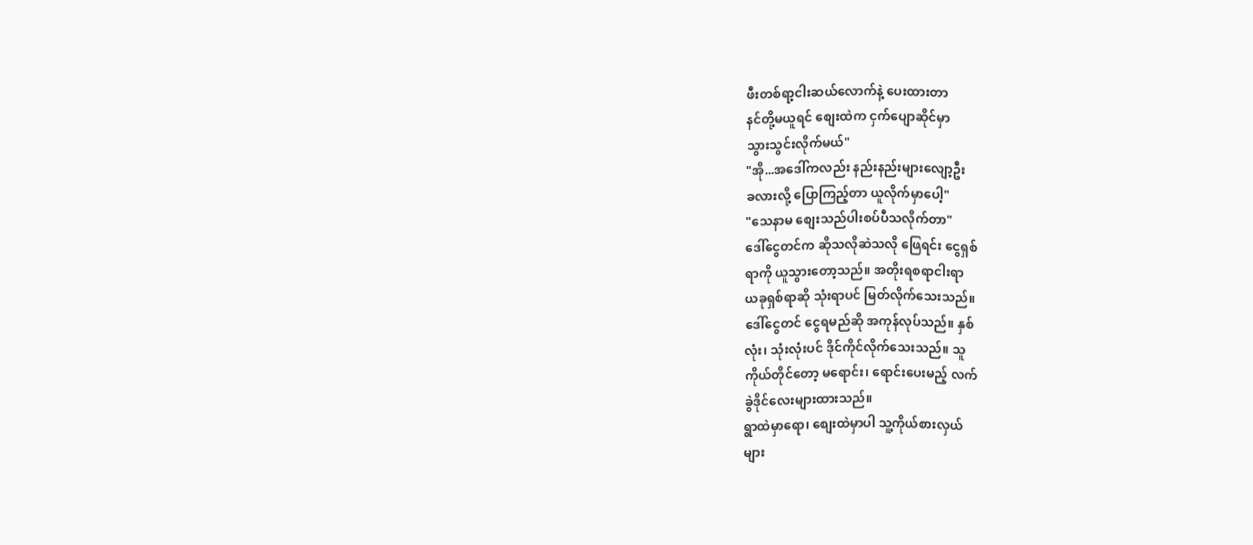ဖီးတစ်ရာ့ငါးဆယ်လောက်နဲ့ ပေးထားတာ
နင်တို့မယူရင် စျေးထဲက ငှက်ပျောဆိုင်မှာ
သွားသွင်းလိုက်မယ်"
"အို...အဒေါ်ကလည်း နည်းနည်းများလျော့ဦး
ခလားလို့ ပြောကြည့်တာ ယူလိုက်မှာပေါ့"
"သေနာမ စျေးသည်ပါးစပ်ပီသလိုက်တာ"
ဒေါ်ငွေတင်က ဆိုသလိုဆဲသလို ဖြေရင်း ငွေရှစ်
ရာကို ယူသွားတော့သည်။ အတိုးရစရာငါးရာ
ယခုရှစ်ရာဆို သုံးရာပင် မြတ်လိုက်သေးသည်။
ဒေါ်ငွေတင် ငွေရမည်ဆို အကုန်လုပ်သည်။ နှစ်
လုံး၊ သုံးလုံးပင် ဒိုင်ကိုင်လိုက်သေးသည်။ သူ
ကိုယ်တိုင်တော့ မရောင်း၊ ရောင်းပေးမည့် လက်
ခွဲဒိုင်လေးများထားသည်။
ရွာထဲမှာရော၊ စျေးထဲမှာပါ သူ့ကိုယ်စားလှယ်
များ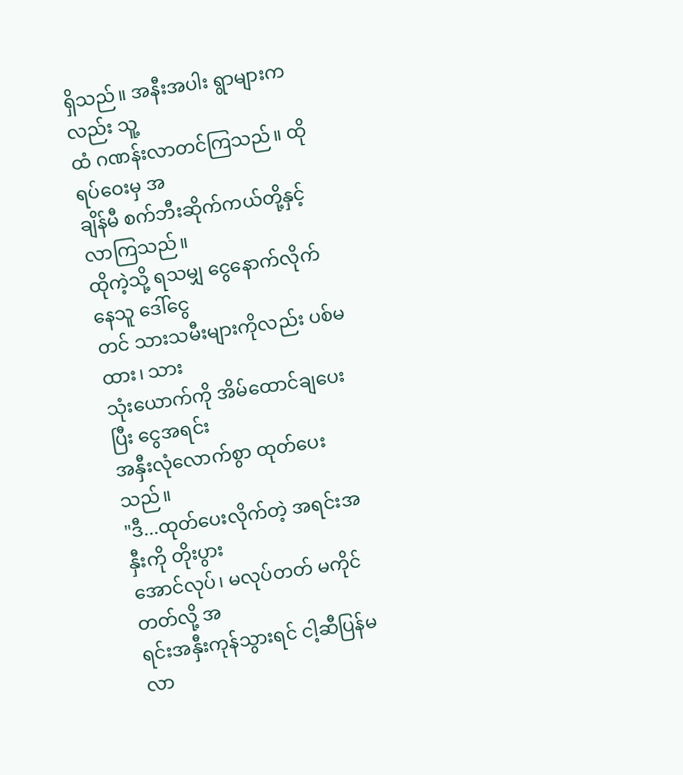ရှိသည်။ အနီးအပါး ရွာများကလည်း သူ့
ထံ ဂဏန်းလာတင်ကြသည်။ ထိုရပ်ဝေးမှ အ
ချိန်မီ စက်ဘီးဆိုက်ကယ်တို့နှင့် လာကြသည်။
ထိုကဲ့သို့ ရသမျှ ငွေနောက်လိုက်နေသူ ဒေါ်ငွေ
တင် သားသမီးများကိုလည်း ပစ်မထား၊ သား
သုံးယောက်ကို အိမ်ထောင်ချပေးပြီး ငွေအရင်း
အနှီးလုံလောက်စွာ ထုတ်ပေးသည်။
"ဒီ...ထုတ်ပေးလိုက်တဲ့ အရင်းအနှီးကို တိုးပွား
အောင်လုပ်၊ မလုပ်တတ် မကိုင်တတ်လို့ အ
ရင်းအနှီးကုန်သွားရင် ငါ့ဆီပြန်မလာ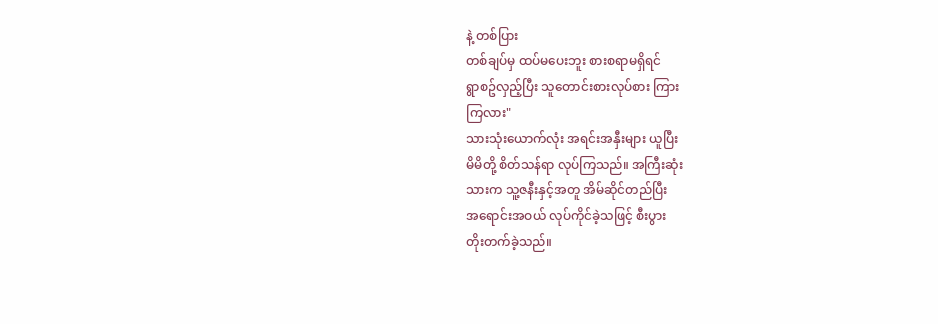နဲ့ တစ်ပြား
တစ်ချပ်မှ ထပ်မပေးဘူး စားစရာမရှိရင်
ရွာစဥ်လှည့်ပြီး သူတောင်းစားလုပ်စား ကြား
ကြလား"
သားသုံးယောက်လုံး အရင်းအနှီးများ ယူပြီး
မိမိတို့ စိတ်သန်ရာ လုပ်ကြသည်။ အကြီးဆုံး
သားက သူ့ဇနီးနှင့်အတူ အိမ်ဆိုင်တည်ပြီး
အရောင်းအဝယ် လုပ်ကိုင်ခဲ့သဖြင့် စီးပွား
တိုးတက်ခဲ့သည်။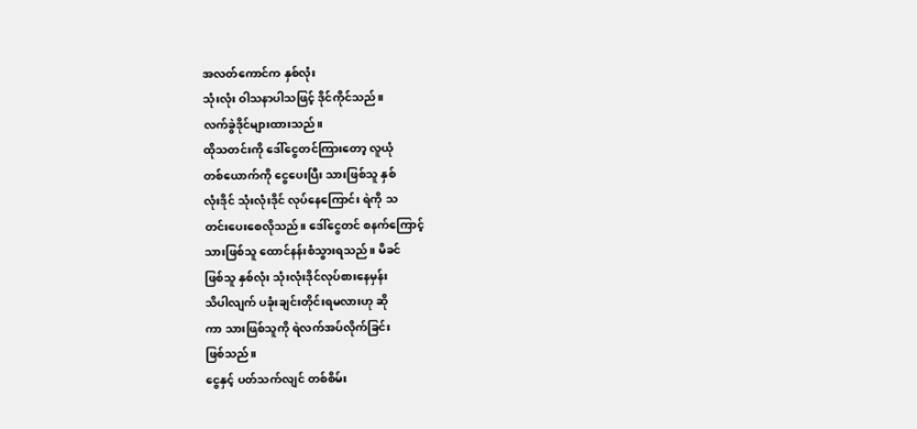အလတ်ကောင်က နှစ်လုံး
သုံးလုံး ဝါသနာပါသဖြင့် ဒိုင်ကိုင်သည်။
လက်ခွဲဒိုင်များထားသည်။
ထိုသတင်းကို ဒေါ်ငွေတင်ကြားတော့ လူယုံ
တစ်ယောက်ကို ငွေပေးပြီး သားဖြစ်သူ နှစ်
လုံးဒိုင် သုံးလုံးဒိုင် လုပ်နေကြောင်း ရဲကို သ
တင်းပေးစေလိုသည်။ ဒေါ်ငွေတင် စနက်ကြောင့်
သားဖြစ်သူ ထောင်နန်းစံသွားရသည်။ မိခင်
ဖြစ်သူ နှစ်လုံး သုံးလုံးဒိုင်လုပ်စားနေမှန်း
သိပါလျက် ပခုံးချင်းတိုင်းရမလားဟု ဆို
ကာ သားဖြစ်သူကို ရဲလက်အပ်လိုက်ခြင်း
ဖြစ်သည်။
ငွေနှင့် ပတ်သက်လျင် တစ်စိမ်း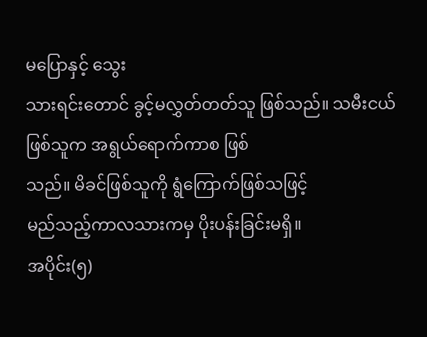မပြောနှင့် သွေး
သားရင်းတောင် ခွင့်မလွှတ်တတ်သူ ဖြစ်သည်။ သမီးငယ်ဖြစ်သူက အရွယ်ရောက်ကာစ ဖြစ်
သည်။ မိခင်ဖြစ်သူကို ရွံကြောက်ဖြစ်သဖြင့်
မည်သည့်ကာလသားကမှ ပိုးပန်းခြင်းမရှိ။
အပိုင်း(၅)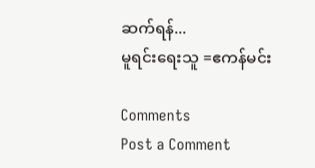ဆက်ရန်...
မူရင်းရေးသူ =ဧကန်မင်း

Comments
Post a Comment